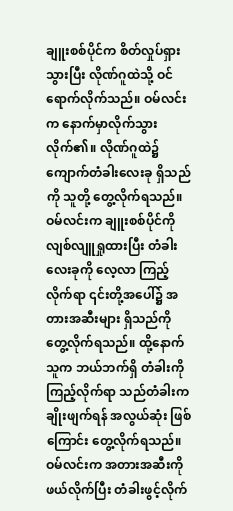ချူးစစ်ပိုင်က စိတ်လှုပ်ရှား သွားပြီး လိုဏ်ဂူထဲသို့ ဝင်ရောက်လိုက်သည်။ ဝမ်လင်းက နောက်မှာလိုက်သွား လိုက်၏။ လိုဏ်ဂူထဲ၌ ကျောက်တံခါးလေးခု ရှိသည်ကို သူတို့ တွေ့လိုက်ရသည်။
ဝမ်လင်းက ချူးစစ်ပိုင်ကို လျစ်လျူရှုထားပြီး တံခါး လေးခုကို လေ့လာ ကြည့်လိုက်ရာ ၎င်းတို့အပေါ်၌ အတားအဆီးများ ရှိသည်ကို တွေ့လိုက်ရသည်။ ထို့နောက်သူက ဘယ်ဘက်ရှိ တံခါးကို ကြည့်လိုက်ရာ သည်တံခါးက ချိုးဖျက်ရန် အလွယ်ဆုံး ဖြစ်ကြောင်း တွေ့လိုက်ရသည်။
ဝမ်လင်းက အတားအဆီးကို ဖယ်လိုက်ပြီး တံခါးဖွင့်လိုက်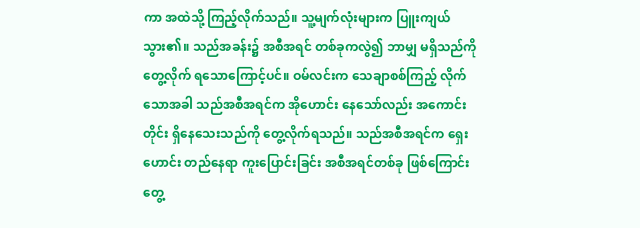ကာ အထဲသို့ ကြည့်လိုက်သည်။ သူ့မျက်လုံးများက ပြူးကျယ်သွား၏။ သည်အခန်း၌ အစီအရင် တစ်ခုကလွဲ၍ ဘာမျှ မရှိသည်ကို တွေ့လိုက် ရသောကြောင့်ပင်။ ဝမ်လင်းက သေချာစစ်ကြည့် လိုက်သောအခါ သည်အစီအရင်က အိုဟောင်း နေသော်လည်း အကောင်းတိုင်း ရှိနေသေးသည်ကို တွေ့လိုက်ရသည်။ သည်အစီအရင်က ရှေးဟောင်း တည်နေရာ ကူးပြောင်းခြင်း အစီအရင်တစ်ခု ဖြစ်ကြောင်း တွေ့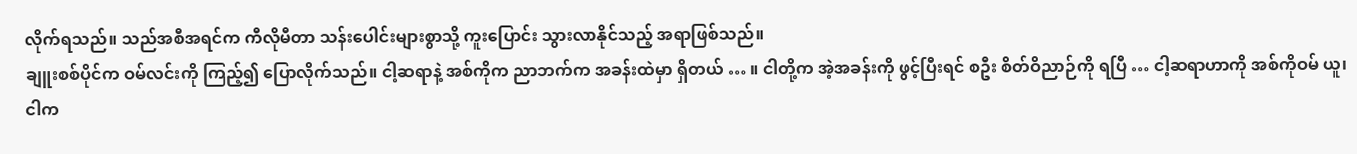လိုက်ရသည်။ သည်အစီအရင်က ကီလိုမီတာ သန်းပေါင်းများစွာသို့ ကူးပြောင်း သွားလာနိုင်သည့် အရာဖြစ်သည်။
ချူးစစ်ပိုင်က ဝမ်လင်းကို ကြည့်၍ ပြောလိုက်သည်။ ငါ့ဆရာနဲ့ အစ်ကိုက ညာဘက်က အခန်းထဲမှာ ရှိတယ် … ။ ငါတို့က အဲ့အခန်းကို ဖွင့်ပြီးရင် စဦး စိတ်ဝိညာဉ်ကို ရပြီ … ငါ့ဆရာဟာကို အစ်ကိုဝမ် ယူ၊ ငါက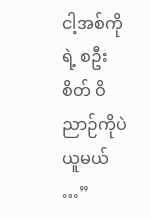ငါ့အစ်ကိုရဲ့ စဦးစိတ် ဝိညာဉ်ကိုပဲ ယူမယ် …”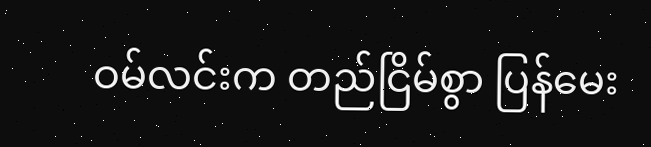ဝမ်လင်းက တည်ငြိမ်စွာ ပြန်မေး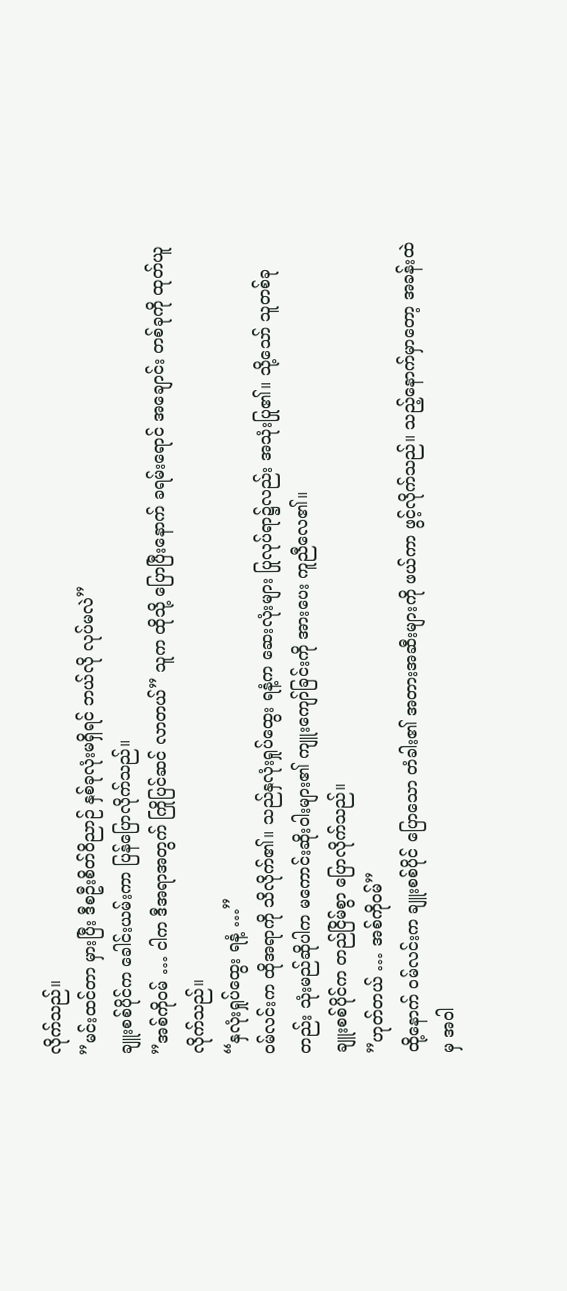လိုက်သည်။
”မင်းထင်တာ မှားပြီး ဒီစဦးစိတ်ဝိညာဉ် နှစ်ခုလုံးမရှိရင် ဘယ်လို လုပ်မလဲ”
ချူးစစ်ပိုင်က ခေါင်းယမ်းကာ ပြန်ပြောလိုက်သည်။
”အစ်ကိုဝမ် … ငါက ဒီအရာအတွက် ကြိုပြင်ဆင် လာတယ်” သူက ထိုသို့ ပြောပြီးနောက် ခရမ်းရောင် အချောင်း တစ်ခုကို ထုတ်ယူလိုက်သည်။
“နှလုံးရှုပ်ထွေး ရနံ့ …”
ဝမ်လင်းက ထိုအရာကို သိလိုက်၏။ သည်နှလုံးရှုပ်ထွေး ရနံ့က ဆေးလုံးများ ပြုလုပ်ရာ၌လည်း အသုံးပြု၏။ သို့သော် သူတစ်ခုတည်း သုံးမည်ဆိုပါက မကောင်းဆိုးဝါးများ၏ ကျူးကျော်ခြင်းကို အားပေး ကူညီလေ၏။
ချူးစစ်ပိုင်က တည်ငြိမ်စွာ ပြောလိုက်သည်။
”ဟုတ်တယ် … အစ်ကိုဝမ်”
ထို့နောက် ဝမ်လင်းက ချူးစစ်ပိုင် ပြောသော တံခါး၏ အတားအဆီးများကို ဖယ်ကာ ဖွင့်လိုက်သည်။ သည့်နောက်မှာတော့ အခန်းထဲမှ အဝါ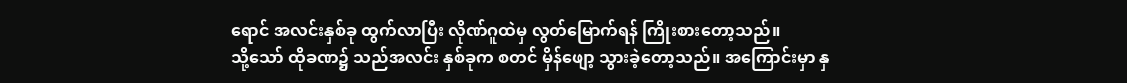ရောင် အလင်းနှစ်ခု ထွက်လာပြီး လိုဏ်ဂူထဲမှ လွတ်မြောက်ရန် ကြိုးစားတော့သည်။
သို့သော် ထိုခဏ၌ သည်အလင်း နှစ်ခုက စတင် မှိန်ဖျော့ သွားခဲ့တော့သည်။ အကြောင်းမှာ နှ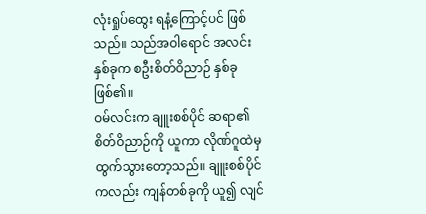လုံးရှုပ်ထွေး ရနံ့ကြောင့်ပင် ဖြစ်သည်။ သည်အဝါရောင် အလင်းနှစ်ခုက စဦးစိတ်ဝိညာဉ် နှစ်ခု ဖြစ်၏။
ဝမ်လင်းက ချူးစစ်ပိုင် ဆရာ၏ စိတ်ဝိညာဉ်ကို ယူကာ လိုဏ်ဂူထဲမှ ထွက်သွားတော့သည်။ ချူးစစ်ပိုင်ကလည်း ကျန်တစ်ခုကို ယူ၍ လျင်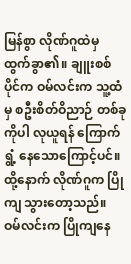မြန်စွာ လိုဏ်ဂူထဲမှ ထွက်ခွာ၏။ ချူးစစ်ပိုင်က ဝမ်လင်းက သူ့ထံမှ စဦးစိတ်ဝိညာဉ် တစ်ခုကိုပါ လုယူရန် ကြောက်ရွံ့ နေသောကြောင့်ပင်။ ထို့နောက် လိုဏ်ဂူက ပြိုကျ သွားတော့သည်။
ဝမ်လင်းက ပြိုကျနေ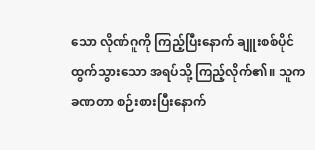သော လိုဏ်ဂူကို ကြည့်ပြီးနောက် ချူးစစ်ပိုင် ထွက်သွားသော အရပ်သို့ ကြည့်လိုက်၏။ သူက ခဏတာ စဉ်းစားပြီးနောက်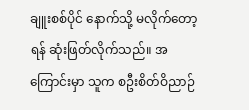ချူးစစ်ပိုင် နောက်သို့ မလိုက်တော့ရန် ဆုံးဖြတ်လိုက်သည်။ အကြောင်းမှာ သူက စဦးစိတ်ဝိညာဉ်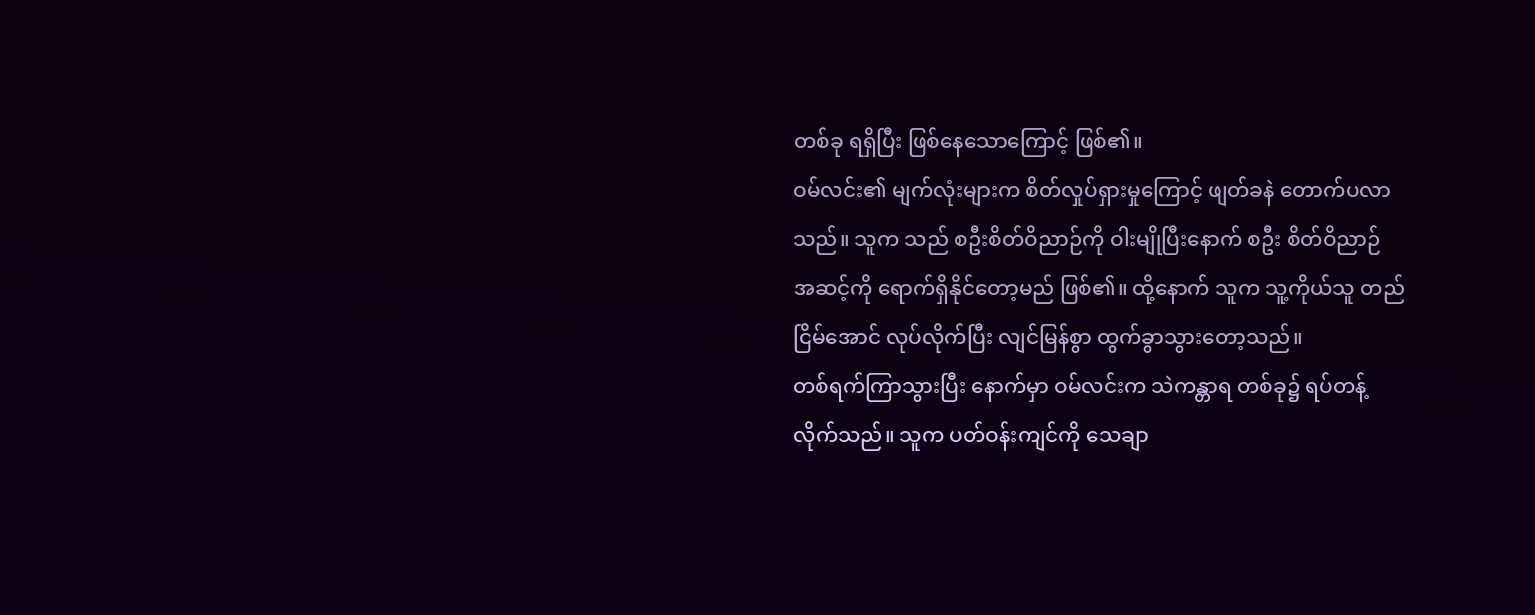တစ်ခု ရရှိပြီး ဖြစ်နေသောကြောင့် ဖြစ်၏။
ဝမ်လင်း၏ မျက်လုံးများက စိတ်လှုပ်ရှားမှုကြောင့် ဖျတ်ခနဲ တောက်ပလာသည်။ သူက သည် စဦးစိတ်ဝိညာဉ်ကို ဝါးမျိုပြီးနောက် စဦး စိတ်ဝိညာဉ် အဆင့်ကို ရောက်ရှိနိုင်တော့မည် ဖြစ်၏။ ထို့နောက် သူက သူ့ကိုယ်သူ တည်ငြိမ်အောင် လုပ်လိုက်ပြီး လျင်မြန်စွာ ထွက်ခွာသွားတော့သည်။
တစ်ရက်ကြာသွားပြီး နောက်မှာ ဝမ်လင်းက သဲကန္တာရ တစ်ခု၌ ရပ်တန့်လိုက်သည်။ သူက ပတ်ဝန်းကျင်ကို သေချာ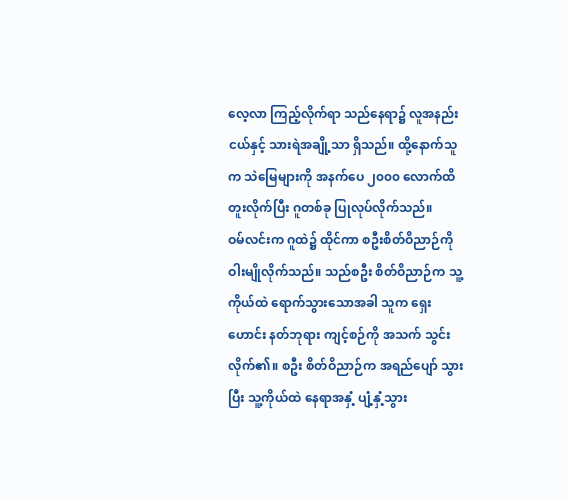လေ့လာ ကြည့်လိုက်ရာ သည်နေရာ၌ လူအနည်းငယ်နှင့် သားရဲအချို့သာ ရှိသည်။ ထို့နောက်သူက သဲမြေများကို အနက်ပေ ၂၀၀၀ လောက်ထိ တူးလိုက်ပြီး ဂူတစ်ခု ပြုလုပ်လိုက်သည်။
ဝမ်လင်းက ဂူထဲ၌ ထိုင်ကာ စဦးစိတ်ဝိညာဉ်ကို ဝါးမျိုလိုက်သည်။ သည်စဦး စိတ်ဝိညာဉ်က သူ့ကိုယ်ထဲ ရောက်သွားသောအခါ သူက ရှေးဟောင်း နတ်ဘုရား ကျင့်စဉ်ကို အသက် သွင်းလိုက်၏။ စဦး စိတ်ဝိညာဉ်က အရည်ပျော် သွားပြီး သူ့ကိုယ်ထဲ နေရာအနှံ့ ပျံ့နှံ့သွား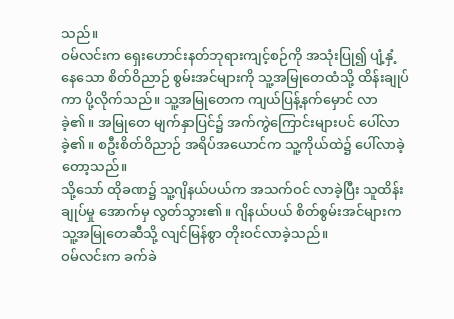သည်။
ဝမ်လင်းက ရှေးဟောင်းနတ်ဘုရားကျင့်စဉ်ကို အသုံးပြု၍ ပျံ့နှံ့နေသော စိတ်ဝိညာဉ် စွမ်းအင်များကို သူ့အမြုတေထံသို့ ထိန်းချုပ်ကာ ပို့လိုက်သည်။ သူ့အမြုတေက ကျယ်ပြန့်နက်မှောင် လာခဲ့၏။ အမြုတေ မျက်နှာပြင်၌ အက်ကွဲကြောင်းများပင် ပေါ်လာခဲ့၏။ စဦးစိတ်ဝိညာဉ် အရိပ်အယောင်က သူ့ကိုယ်ထဲ၌ ပေါ်လာခဲ့တော့သည်။
သို့သော် ထိုခဏ၌ သူ့ဂျိနယ်ပယ်က အသက်ဝင် လာခဲ့ပြီး သူထိန်းချုပ်မှု အောက်မှ လွတ်သွား၏။ ဂျိနယ်ပယ် စိတ်စွမ်းအင်များက သူ့အမြုတေဆီသို့ လျင်မြန်စွာ တိုးဝင်လာခဲ့သည်။
ဝမ်လင်းက ခက်ခဲ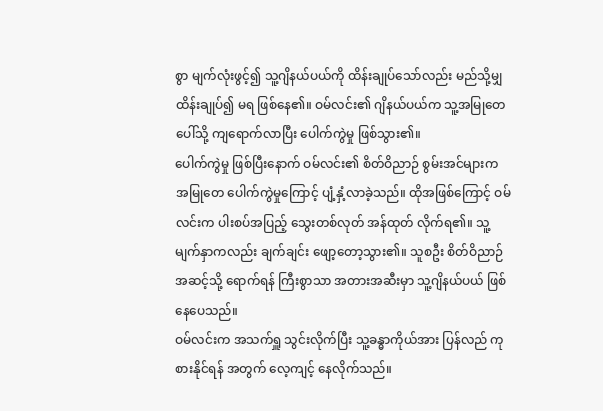စွာ မျက်လုံးဖွင့်၍ သူ့ဂျိနယ်ပယ်ကို ထိန်းချုပ်သော်လည်း မည်သို့မျှ ထိန်းချုပ်၍ မရ ဖြစ်နေ၏။ ဝမ်လင်း၏ ဂျိနယ်ပယ်က သူ့အမြုတေပေါ်သို့ ကျရောက်လာပြီး ပေါက်ကွဲမှု ဖြစ်သွား၏။
ပေါက်ကွဲမှု ဖြစ်ပြီးနောက် ဝမ်လင်း၏ စိတ်ဝိညာဉ် စွမ်းအင်များက အမြုတေ ပေါက်ကွဲမှုကြောင့် ပျံ့နှံ့လာခဲ့သည်။ ထိုအဖြစ်ကြောင့် ဝမ်လင်းက ပါးစပ်အပြည့် သွေးတစ်လုတ် အန်ထုတ် လိုက်ရ၏။ သူ့မျက်နှာကလည်း ချက်ချင်း ဖျော့တော့သွား၏။ သူစဦး စိတ်ဝိညာဉ် အဆင့်သို့ ရောက်ရန် ကြီးစွာသာ အတားအဆီးမှာ သူ့ဂျိနယ်ပယ် ဖြစ်နေပေသည်။
ဝမ်လင်းက အသက်ရှူ သွင်းလိုက်ပြီး သူ့ခန္ဓာကိုယ်အား ပြန်လည် ကုစားနိုင်ရန် အတွက် လေ့ကျင့် နေလိုက်သည်။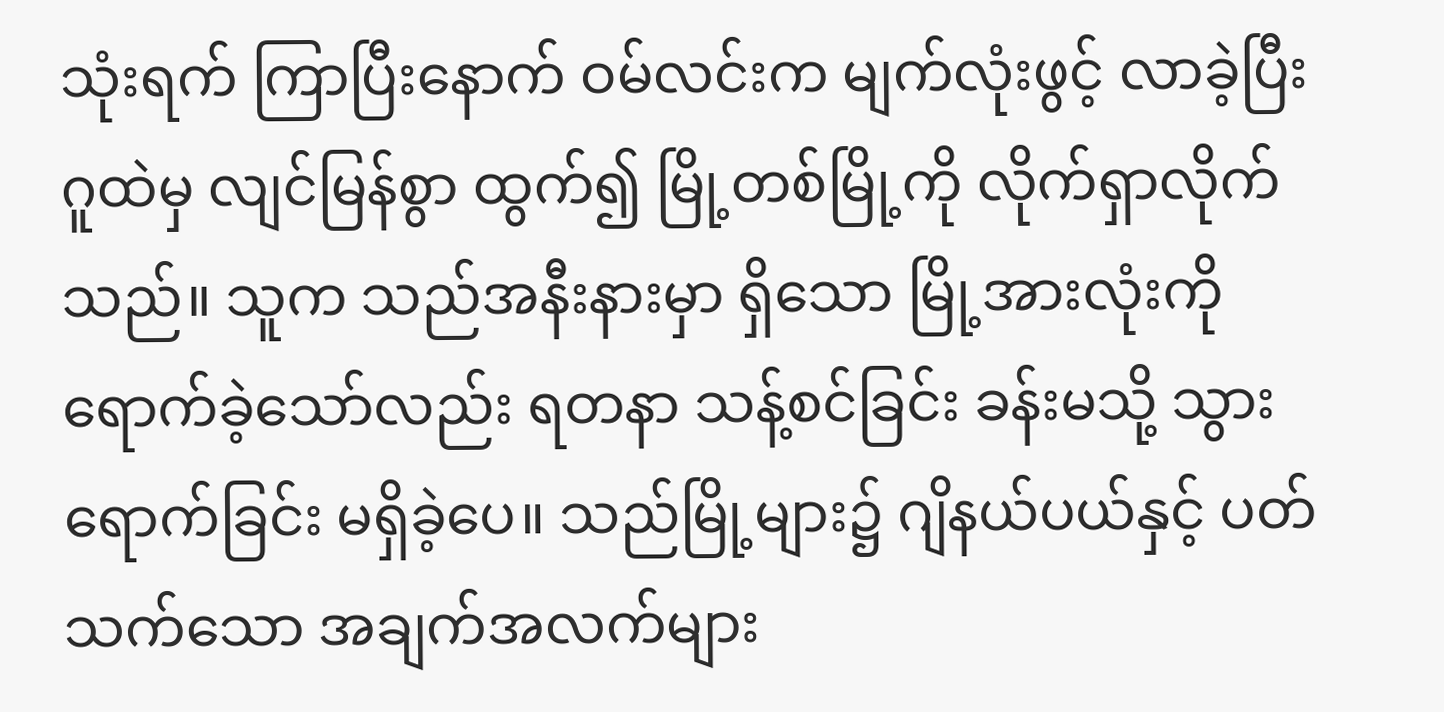သုံးရက် ကြာပြီးနောက် ဝမ်လင်းက မျက်လုံးဖွင့် လာခဲ့ပြီး ဂူထဲမှ လျင်မြန်စွာ ထွက်၍ မြို့တစ်မြို့ကို လိုက်ရှာလိုက်သည်။ သူက သည်အနီးနားမှာ ရှိသော မြို့အားလုံးကို ရောက်ခဲ့သော်လည်း ရတနာ သန့်စင်ခြင်း ခန်းမသို့ သွားရောက်ခြင်း မရှိခဲ့ပေ။ သည်မြို့များ၌ ဂျိနယ်ပယ်နှင့် ပတ်သက်သော အချက်အလက်များ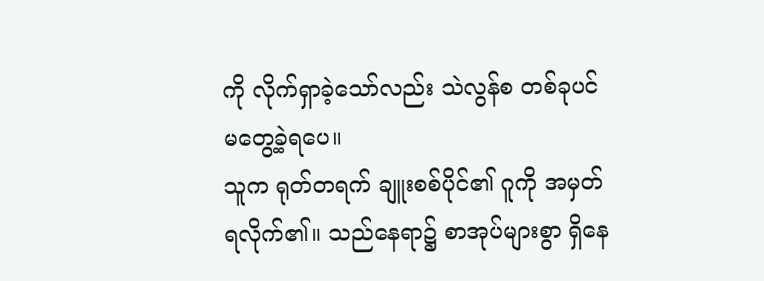ကို လိုက်ရှာခဲ့သော်လည်း သဲလွန်စ တစ်ခုပင် မတွေ့ခဲ့ရပေ။
သူက ရုတ်တရက် ချူးစစ်ပိုင်၏ ဂူကို အမှတ်ရလိုက်၏။ သည်နေရာ၌ စာအုပ်များစွာ ရှိနေ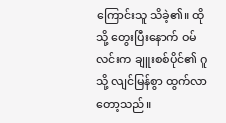ကြောင်းသူ သိခဲ့၏။ ထိုသို့ တွေးပြီးနောက် ဝမ်လင်းက ချူးစစ်ပိုင်၏ ဂူသို့ လျင်မြန်စွာ ထွက်လာတော့သည်။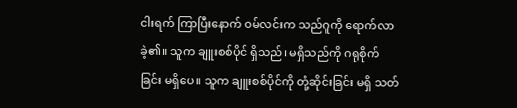ငါးရက် ကြာပြီးနောက် ဝမ်လင်းက သည်ဂူကို ရောက်လာခဲ့၏။ သူက ချူးစစ်ပိုင် ရှိသည်၊ မရှိသည်ကို ဂရုစိုက်ခြင်း မရှိပေ။ သူက ချူးစစ်ပိုင်ကို တုံ့ဆိုင်းခြင်း မရှိ သတ်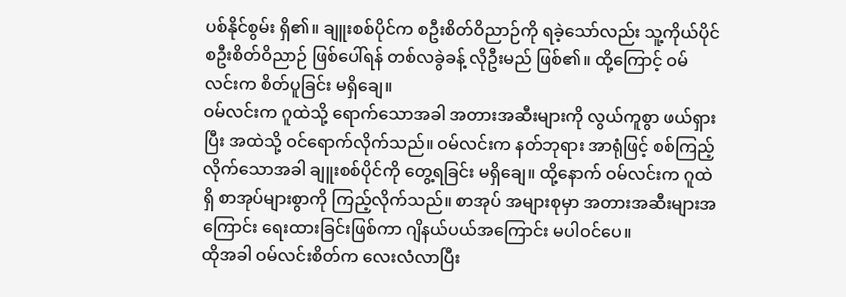ပစ်နိုင်စွမ်း ရှိ၏။ ချူးစစ်ပိုင်က စဦးစိတ်ဝိညာဉ်ကို ရခဲ့သော်လည်း သူ့ကိုယ်ပိုင် စဦးစိတ်ဝိညာဉ် ဖြစ်ပေါ်ရန် တစ်လခွဲခန့် လိုဦးမည် ဖြစ်၏။ ထို့ကြောင့် ဝမ်လင်းက စိတ်ပူခြင်း မရှိချေ။
ဝမ်လင်းက ဂူထဲသို့ ရောက်သောအခါ အတားအဆီးများကို လွယ်ကူစွာ ဖယ်ရှားပြီး အထဲသို့ ဝင်ရောက်လိုက်သည်။ ဝမ်လင်းက နတ်ဘုရား အာရုံဖြင့် စစ်ကြည့် လိုက်သောအခါ ချူးစစ်ပိုင်ကို တွေ့ရခြင်း မရှိချေ။ ထို့နောက် ဝမ်လင်းက ဂူထဲရှိ စာအုပ်များစွာကို ကြည့်လိုက်သည်။ စာအုပ် အများစုမှာ အတားအဆီးများအကြောင်း ရေးထားခြင်းဖြစ်ကာ ဂျိနယ်ပယ်အကြောင်း မပါဝင်ပေ။
ထိုအခါ ဝမ်လင်းစိတ်က လေးလံလာပြီး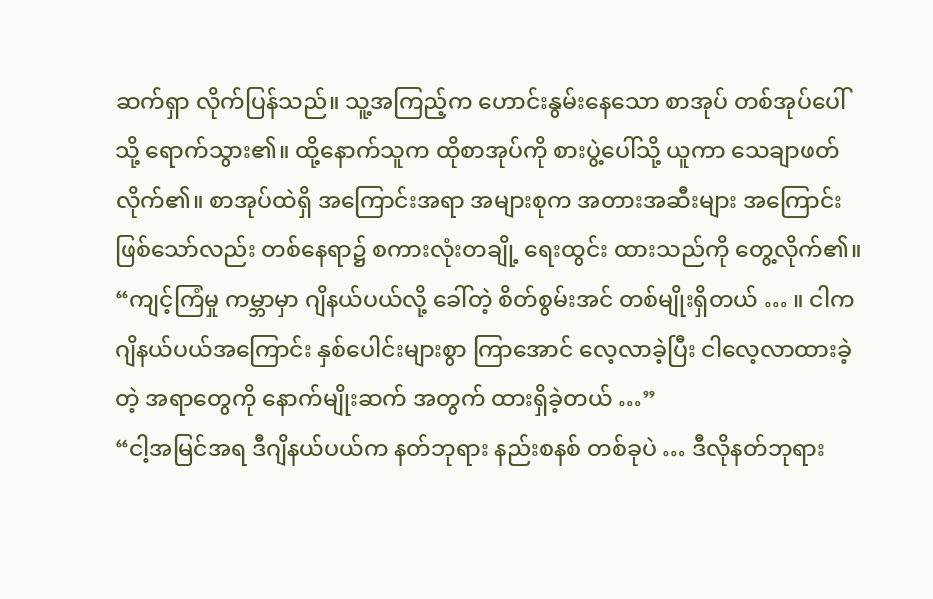ဆက်ရှာ လိုက်ပြန်သည်။ သူ့အကြည့်က ဟောင်းနွမ်းနေသော စာအုပ် တစ်အုပ်ပေါ်သို့ ရောက်သွား၏။ ထို့နောက်သူက ထိုစာအုပ်ကို စားပွဲ့ပေါ်သို့ ယူကာ သေချာဖတ်လိုက်၏။ စာအုပ်ထဲရှိ အကြောင်းအရာ အများစုက အတားအဆီးများ အကြောင်း ဖြစ်သော်လည်း တစ်နေရာ၌ စကားလုံးတချို့ ရေးထွင်း ထားသည်ကို တွေ့လိုက်၏။
“ကျင့်ကြံမှု ကမ္ဘာမှာ ဂျိနယ်ပယ်လို့ ခေါ်တဲ့ စိတ်စွမ်းအင် တစ်မျိုးရှိတယ် … ။ ငါက ဂျိနယ်ပယ်အကြောင်း နှစ်ပေါင်းများစွာ ကြာအောင် လေ့လာခဲ့ပြီး ငါလေ့လာထားခဲ့တဲ့ အရာတွေကို နောက်မျိုးဆက် အတွက် ထားရှိခဲ့တယ် …”
“ငါ့အမြင်အရ ဒီဂျိနယ်ပယ်က နတ်ဘုရား နည်းစနစ် တစ်ခုပဲ … ဒီလိုနတ်ဘုရား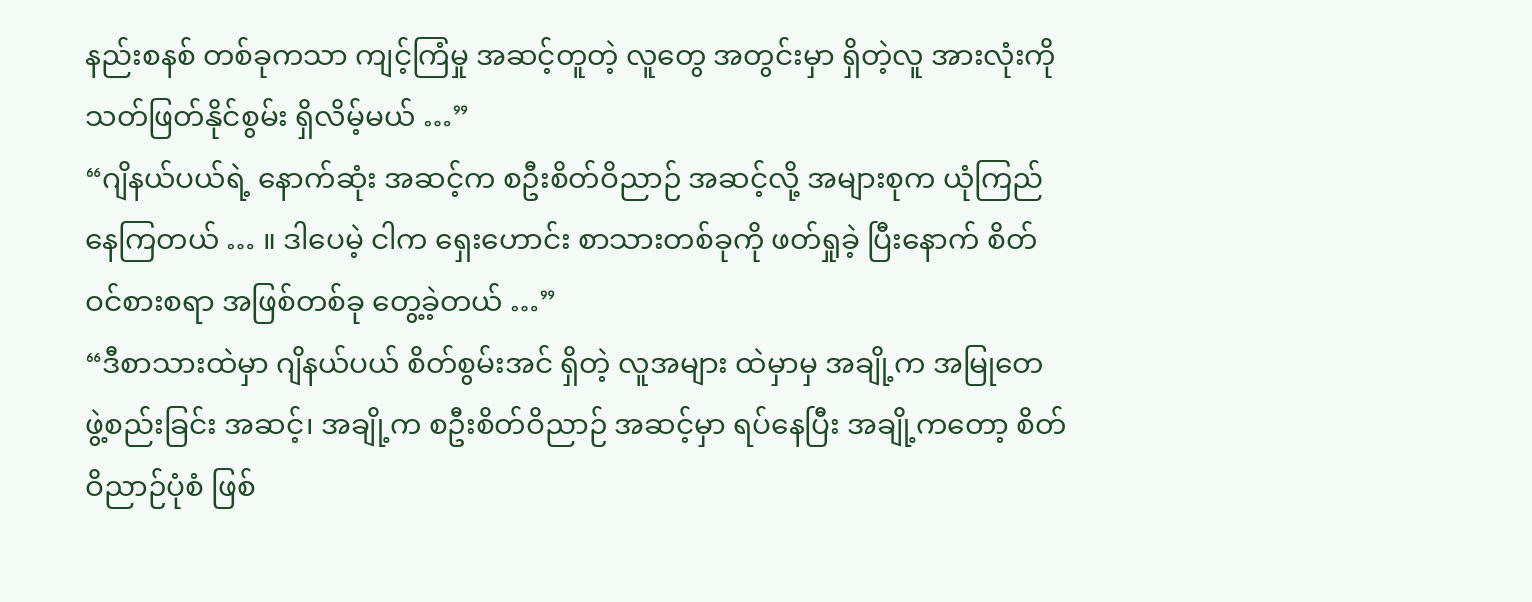နည်းစနစ် တစ်ခုကသာ ကျင့်ကြံမှု အဆင့်တူတဲ့ လူတွေ အတွင်းမှာ ရှိတဲ့လူ အားလုံးကို သတ်ဖြတ်နိုင်စွမ်း ရှိလိမ့်မယ် …”
“ဂျိနယ်ပယ်ရဲ့ နောက်ဆုံး အဆင့်က စဦးစိတ်ဝိညာဉ် အဆင့်လို့ အများစုက ယုံကြည် နေကြတယ် … ။ ဒါပေမဲ့ ငါက ရှေးဟောင်း စာသားတစ်ခုကို ဖတ်ရှုခဲ့ ပြီးနောက် စိတ်ဝင်စားစရာ အဖြစ်တစ်ခု တွေ့ခဲ့တယ် …”
“ဒီစာသားထဲမှာ ဂျိနယ်ပယ် စိတ်စွမ်းအင် ရှိတဲ့ လူအများ ထဲမှာမှ အချို့က အမြုတေ ဖွဲ့စည်းခြင်း အဆင့်၊ အချို့က စဦးစိတ်ဝိညာဉ် အဆင့်မှာ ရပ်နေပြီး အချို့ကတော့ စိတ်ဝိညာဉ်ပုံစံ ဖြစ်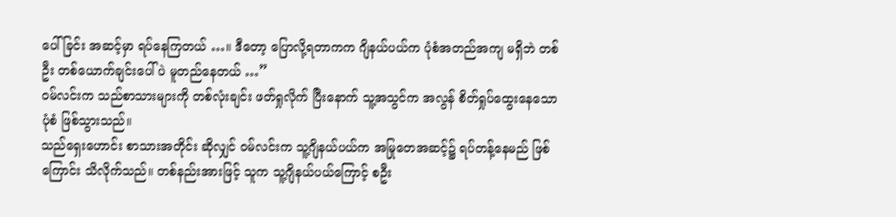ပေါ်ခြင်း အဆင့်မှာ ရပ်နေကြတယ် …။ ဒီတော့ ပြောလို့ရတာကက ဂျိနယ်ပယ်က ပုံစံအတည်အကျ မရှိဘဲ တစ်ဦး တစ်ယောက်ချင်းပေါ်ပဲ မူတည်နေတယ် …”
ဝမ်လင်းက သည်စာသားများကို တစ်လုံးချင်း ဖတ်ရှုလိုက် ပြီးနောက် သူ့အသွင်က အလွန် စိတ်ရှုပ်ထွေးနေသော ပုံစံ ဖြစ်သွားသည်။
သည်ရှေးဟောင်း စာသားအတိုင်း ဆိုလျှင် ဝမ်လင်းက သူ့ဂျိနယ်ပယ်က အမြုတေအဆင့်၌ ရပ်တန့်နေမည် ဖြစ်ကြောင်း သိလိုက်သည်။ တစ်နည်းအားဖြင့် သူက သူ့ဂျိနယ်ပယ်ကြောင့် စဦး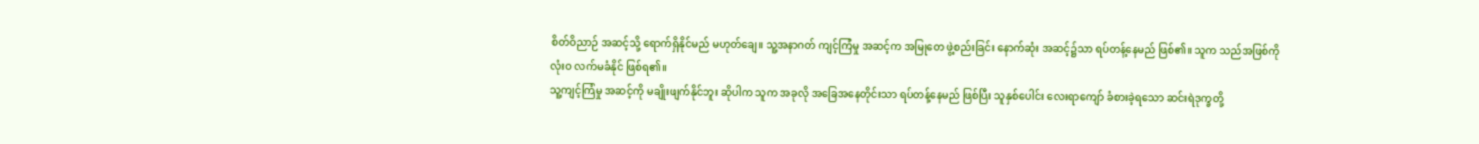စိတ်ဝိညာဉ် အဆင့်သို့ ရောက်ရှိနိုင်မည် မဟုတ်ချေ။ သူ့အနာဂတ် ကျင့်ကြံမှု အဆင့်က အမြုတေ ဖွဲ့စည်းခြင်း နောက်ဆုံး အဆင့်၌သာ ရပ်တန့်နေမည် ဖြစ်၏။ သူက သည်အဖြစ်ကို လုံးဝ လက်မခံနိုင် ဖြစ်ရ၏။
သူ့ကျင့်ကြံမှု အဆင့်ကို မချိုးဖျက်နိုင်ဘူး ဆိုပါက သူက အခုလို အခြေအနေတိုင်းသာ ရပ်တန့်နေမည် ဖြစ်ပြီး သူနှစ်ပေါင်း လေးရာကျော် ခံစားခဲ့ရသော ဆင်းရဲဒုက္ခတို့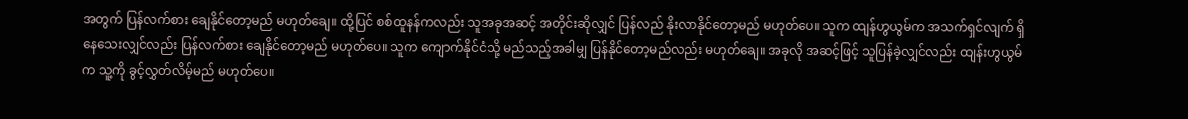အတွက် ပြန်လက်စား ချေနိုင်တော့မည် မဟုတ်ချေ။ ထို့ပြင် စစ်ထူနန်ကလည်း သူအခုအဆင့် အတိုင်းဆိုလျှင် ပြန်လည် နိုးလာနိုင်တော့မည် မဟုတ်ပေ။ သူက ထျန်ဟွယွမ်က အသက်ရှင်လျက် ရှိနေသေးလျှင်လည်း ပြန်လက်စား ချေနိုင်တော့မည် မဟုတ်ပေ။ သူက ကျောက်နိုင်ငံသို့ မည်သည့်အခါမျှ ပြန်နိုင်တော့မည်လည်း မဟုတ်ချေ။ အခုလို အဆင့်ဖြင့် သူပြန်ခဲ့လျှင်လည်း ထျန်းဟွယွမ်က သူ့ကို ခွင့်လွှတ်လိမ့်မည် မဟုတ်ပေ။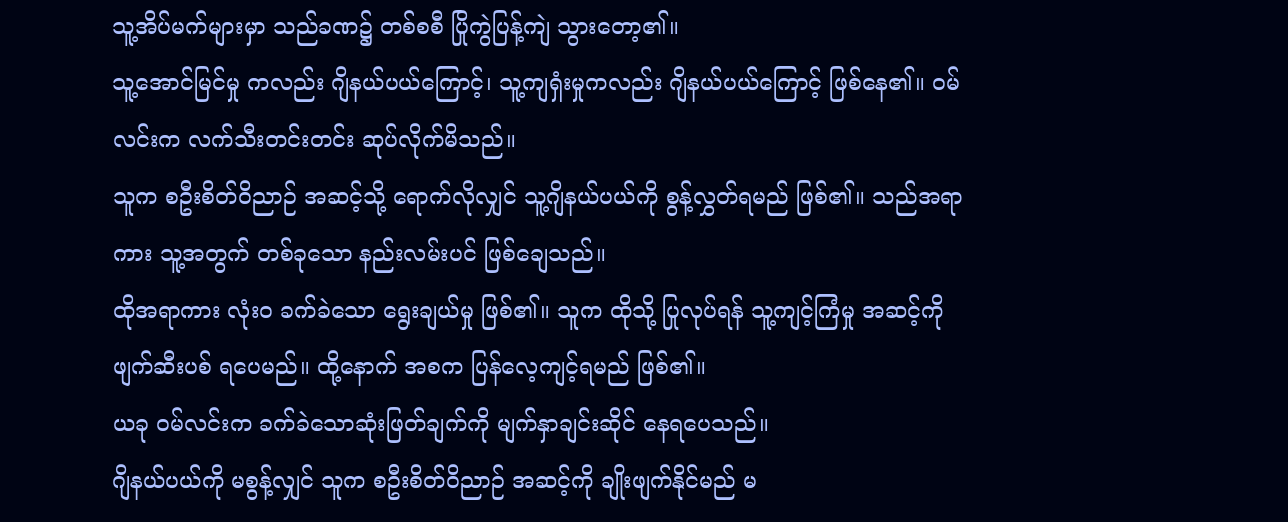သူ့အိပ်မက်များမှာ သည်ခဏ၌ တစ်စစီ ပြိုကွဲပြန့်ကျဲ သွားတော့၏။
သူ့အောင်မြင်မှု ကလည်း ဂျိနယ်ပယ်ကြောင့်၊ သူ့ကျရှံးမှုကလည်း ဂျိနယ်ပယ်ကြောင့် ဖြစ်နေ၏။ ဝမ်လင်းက လက်သီးတင်းတင်း ဆုပ်လိုက်မိသည်။
သူက စဦးစိတ်ဝိညာဉ် အဆင့်သို့ ရောက်လိုလျှင် သူ့ဂျိနယ်ပယ်ကို စွန့်လွှတ်ရမည် ဖြစ်၏။ သည်အရာကား သူ့အတွက် တစ်ခုသော နည်းလမ်းပင် ဖြစ်ချေသည်။
ထိုအရာကား လုံးဝ ခက်ခဲသော ရွေးချယ်မှု ဖြစ်၏။ သူက ထိုသို့ ပြုလုပ်ရန် သူ့ကျင့်ကြံမှု အဆင့်ကို ဖျက်ဆီးပစ် ရပေမည်။ ထို့နောက် အစက ပြန်လေ့ကျင့်ရမည် ဖြစ်၏။
ယခု ဝမ်လင်းက ခက်ခဲသောဆုံးဖြတ်ချက်ကို မျက်နှာချင်းဆိုင် နေရပေသည်။
ဂျိနယ်ပယ်ကို မစွန့်လျှင် သူက စဦးစိတ်ဝိညာဉ် အဆင့်ကို ချိုးဖျက်နိုင်မည် မ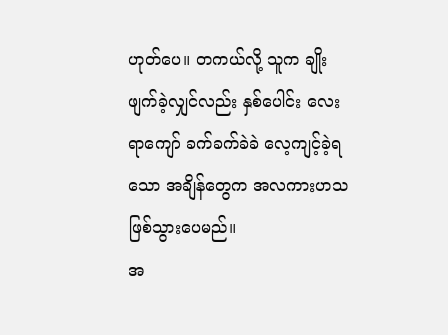ဟုတ်ပေ။ တကယ်လို့ သူက ချိုးဖျက်ခဲ့လျှင်လည်း နှစ်ပေါင်း လေးရာကျော် ခက်ခက်ခဲခဲ လေ့ကျင့်ခဲ့ရသော အချိန်တွေက အလကားဟသ ဖြစ်သွားပေမည်။
အ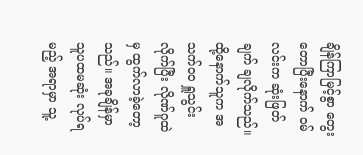ချိန်ကြာမြင့်စွာ တွေးတောပြီးနောက် ဝမ်လင်းက ဆုံးဖြတ်ချက် ချလိုက်သည်။ ထို့နောက်သူက အသက်ဝဝ ရှူသွင်းလိုက်ပြီး လိုဏ်ဂူထဲမှ ထွက်လာခဲ့တော့သည်။ အခုချိန်မှာ သူပထမဆုံး လုပ်ရမည့် အရာမှာ သူ့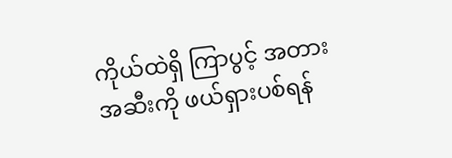ကိုယ်ထဲရှိ ကြာပွင့် အတားအဆီးကို ဖယ်ရှားပစ်ရန်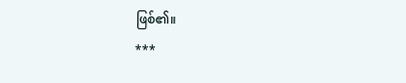ဖြစ်၏။
***